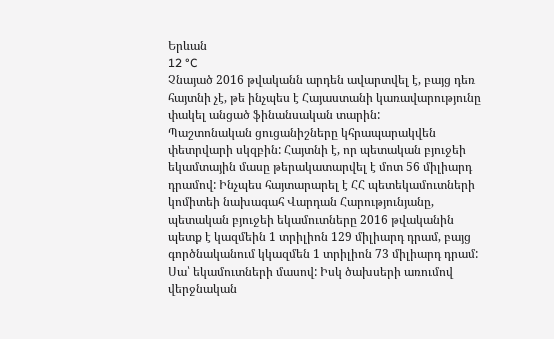Երևան
12 °C
Չնայած 2016 թվականն արդեն ավարտվել է, բայց դեռ հայտնի չէ, թե ինչպես է Հայաստանի կառավարությունը փակել անցած ֆինանսական տարին:
Պաշտոնական ցուցանիշները կհրապարակվեն փետրվարի սկզբին: Հայտնի է, որ պետական բյուջեի եկամտային մասը թերակատարվել է մոտ 56 միլիարդ դրամով: Ինչպես հայտարարել է ՀՀ պետեկամուտների կոմիտեի նախագահ Վարդան Հարությունյանը, պետական բյուջեի եկամուտները 2016 թվականին պետք է կազմեին 1 տրիլիոն 129 միլիարդ դրամ, բայց գործնականում կկազմեն 1 տրիլիոն 73 միլիարդ դրամ: Սա՝ եկամուտների մասով: Իսկ ծախսերի առումով վերջնական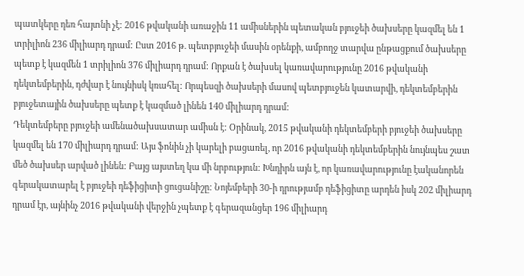պատկերը դեռ հայտնի չէ: 2016 թվականի առաջին 11 ամիսներին պետական բյուջեի ծախսերը կազմել են 1 տրիլիոն 236 միլիարդ դրամ: Ըստ 2016 թ. պետբյուջեի մասին օրենքի, ամբողջ տարվա ընթացքում ծախսերը պետք է կազմեն 1 տրիլիոն 376 միլիարդ դրամ: Որքան է ծախսել կառավարությունը 2016 թվականի դեկտեմբերին, դժվար է նույնիսկ կռահել: Որպեսզի ծախսերի մասով պետբյուջեն կատարվի, դեկտեմբերին բյուջետային ծախսերը պետք է կազմած լինեն 140 միլիարդ դրամ:
Դեկտեմբերը բյուջեի ամենածախսատար ամիսն է: Օրինակ, 2015 թվականի դեկտեմբերի բյուջեի ծախսերը կազմել են 170 միլիարդ դրամ: Այս ֆոնին չի կարելի բացառել, որ 2016 թվականի դեկտեմբերին նույնպես շատ մեծ ծախսեր արված լինեն: Բայց այստեղ կա մի նրբություն: Խնդիրն այն է, որ կառավարությունը էականորեն գերակատարել է բյուջեի դեֆիցիտի ցուցանիշը: Նոյեմբերի 30-ի դրությամբ դեֆիցիտը արդեն իսկ 202 միլիարդ դրամ էր, այնինչ 2016 թվականի վերջին չպետք է գերազանցեր 196 միլիարդ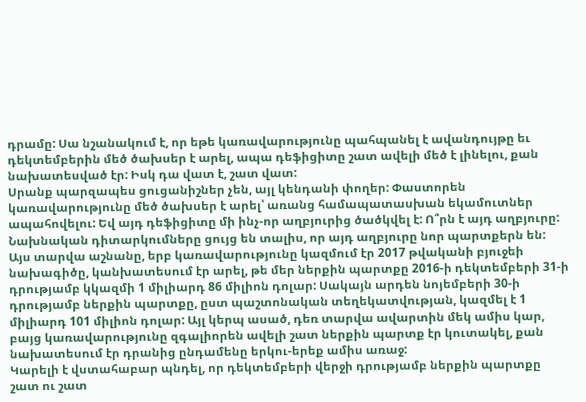դրամը: Սա նշանակում է, որ եթե կառավարությունը պահպանել է ավանդույթը եւ դեկտեմբերին մեծ ծախսեր է արել, ապա դեֆիցիտը շատ ավելի մեծ է լինելու, քան նախատեսված էր: Իսկ դա վատ է, շատ վատ:
Սրանք պարզապես ցուցանիշներ չեն, այլ կենդանի փողեր: Փաստորեն կառավարությունը մեծ ծախսեր է արել՝ առանց համապատասխան եկամուտներ ապահովելու: Եվ այդ դեֆիցիտը մի ինչ-որ աղբյուրից ծածկվել է: Ո՞րն է այդ աղբյուրը: Նախնական դիտարկումները ցույց են տալիս, որ այդ աղբյուրը նոր պարտքերն են: Այս տարվա աշնանը, երբ կառավարությունը կազմում էր 2017 թվականի բյուջեի նախագիծը, կանխատեսում էր արել, թե մեր ներքին պարտքը 2016-ի դեկտեմբերի 31-ի դրությամբ կկազմի 1 միլիարդ 86 միլիոն դոլար: Սակայն արդեն նոյեմբերի 30-ի դրությամբ ներքին պարտքը, ըստ պաշտոնական տեղեկատվության, կազմել է 1 միլիարդ 101 միլիոն դոլար: Այլ կերպ ասած, դեռ տարվա ավարտին մեկ ամիս կար, բայց կառավարությունը զգալիորեն ավելի շատ ներքին պարտք էր կուտակել, քան նախատեսում էր դրանից ընդամենը երկու-երեք ամիս առաջ:
Կարելի է վստահաբար պնդել, որ դեկտեմբերի վերջի դրությամբ ներքին պարտքը շատ ու շատ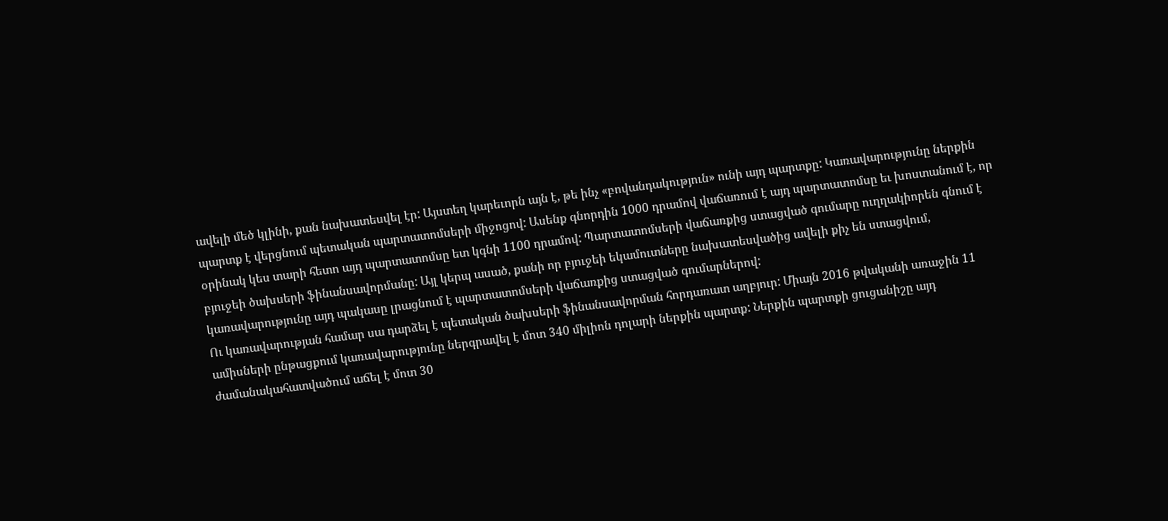ավելի մեծ կլինի, քան նախատեսվել էր: Այստեղ կարեւորն այն է, թե ինչ «բովանդակություն» ունի այդ պարտքը: Կառավարությունը ներքին պարտք է վերցնում պետական պարտատոմսերի միջոցով: Ասենք գնորդին 1000 դրամով վաճառում է այդ պարտատոմսը եւ խոստանում է, որ օրինակ կես տարի հետո այդ պարտատոմսը ետ կգնի 1100 դրամով: Պարտատոմսերի վաճառքից ստացված գումարը ուղղակիորեն գնում է բյուջեի ծախսերի ֆինանսավորմանը: Այլ կերպ ասած, քանի որ բյուջեի եկամուտները նախատեսվածից ավելի քիչ են ստացվում, կառավարությունը այդ պակասը լրացնում է պարտատոմսերի վաճառքից ստացված գումարներով:
Ու կառավարության համար սա դարձել է պետական ծախսերի ֆինանսավորման հորդառատ աղբյուր: Միայն 2016 թվականի առաջին 11 ամիսների ընթացքում կառավարությունը ներգրավել է մոտ 340 միլիոն դոլարի ներքին պարտք: Ներքին պարտքի ցուցանիշը այդ ժամանակահատվածում աճել է մոտ 30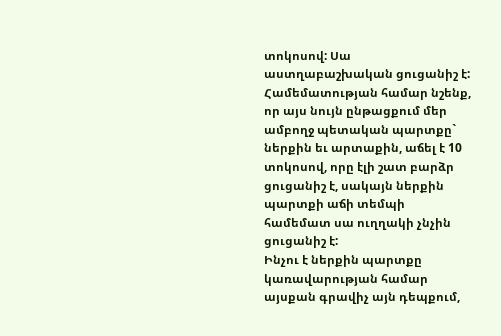տոկոսով: Սա աստղաբաշխական ցուցանիշ է: Համեմատության համար նշենք, որ այս նույն ընթացքում մեր ամբողջ պետական պարտքը` ներքին եւ արտաքին, աճել է 10 տոկոսով, որը էլի շատ բարձր ցուցանիշ է, սակայն ներքին պարտքի աճի տեմպի համեմատ սա ուղղակի չնչին ցուցանիշ է:
Ինչու է ներքին պարտքը կառավարության համար այսքան գրավիչ այն դեպքում,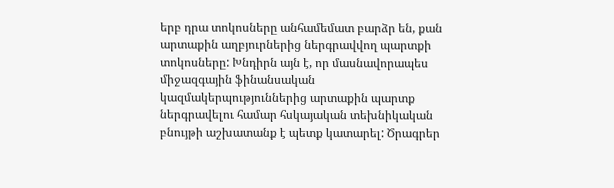երբ դրա տոկոսները անհամեմատ բարձր են, քան արտաքին աղբյուրներից ներգրավվող պարտքի տոկոսները: Խնդիրն այն է, որ մասնավորապես միջազգային ֆինանսական կազմակերպություններից արտաքին պարտք ներգրավելու համար հսկայական տեխնիկական բնույթի աշխատանք է պետք կատարել: Ծրագրեր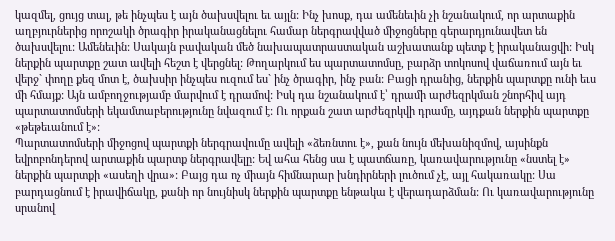կազմել, ցույց տալ, թե ինչպես է այն ծախսվելու եւ այլն: Ինչ խոսք, դա ամենեւին չի նշանակում, որ արտաքին աղբյուրներից որոշակի ծրագիր իրականացնելու համար ներգրավված միջոցները գերարդյունավետ են ծախսվելու: Ամենեւին: Սակայն բավական մեծ նախապատրաստական աշխատանք պետք է իրականացվի: Իսկ ներքին պարտքը շատ ավելի հեշտ է վերցնել: Թողարկում ես պարտատոմսը, բարձր տոկոսով վաճառում այն եւ վերջ` փողը քեզ մոտ է, ծախսիր ինչպես ուզում ես` ինչ ծրագիր, ինչ բան: Բացի դրանից, ներքին պարտքը ունի եւս մի հմայք: Այն ամբողջությամբ մարվում է դրամով: Իսկ դա նշանակում է՝ դրամի արժեզրկման շնորհիվ այդ պարտատոմսերի եկամտաբերությունը նվազում է: Ու որքան շատ արժեզրկվի դրամը, այդքան ներքին պարտքը «թեթեւանում է»:
Պարտատոմսերի միջոցով պարտքի ներգրավումը ավելի «ձեռնտու է», քան նույն մեխանիզմով, այսինքն եվրոբոնդերով արտաքին պարտք ներգրավելը: Եվ ահա հենց սա է պատճառը, կառավարությունը «նստել է» ներքին պարտքի «ասեղի վրա»: Բայց դա ոչ միայն հիմնարար խնդիրների լուծում չէ, այլ հակառակը: Սա բարդացնում է իրավիճակը, քանի որ նույնիսկ ներքին պարտքը ենթակա է վերադարձման: Ու կառավարությունը սրանով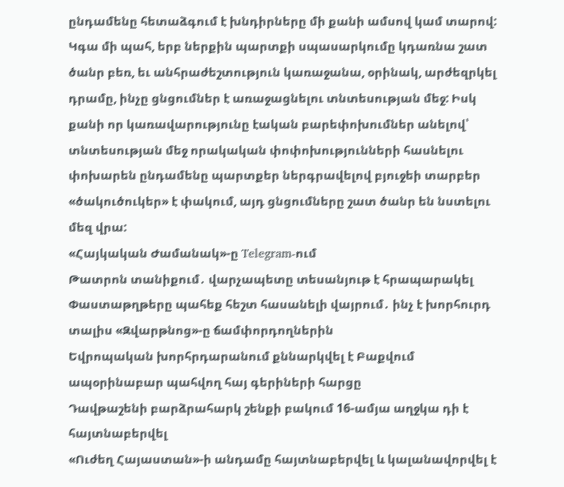ընդամենը հետաձգում է խնդիրները մի քանի ամսով կամ տարով: Կգա մի պահ, երբ ներքին պարտքի սպասարկումը կդառնա շատ ծանր բեռ, եւ անհրաժեշտություն կառաջանա, օրինակ, արժեզրկել դրամը, ինչը ցնցումներ է առաջացնելու տնտեսության մեջ: Իսկ քանի որ կառավարությունը էական բարեփոխումներ անելով՝ տնտեսության մեջ որակական փոփոխությունների հասնելու փոխարեն ընդամենը պարտքեր ներգրավելով բյուջեի տարբեր «ծակուծուկեր» է փակում, այդ ցնցումները շատ ծանր են նստելու մեզ վրա:
«Հայկական Ժամանակ»-ը Telegram-ում
Թատրոն տանիքում․ վարչապետը տեսանյութ է հրապարակել
Փաստաթղթերը պահեք հեշտ հասանելի վայրում․ ինչ է խորհուրդ տալիս «Զվարթնոց»-ը ճամփորդողներին
Եվրոպական խորհրդարանում քննարկվել է Բաքվում ապօրինաբար պահվող հայ գերիների հարցը
Դավթաշենի բարձրահարկ շենքի բակում 16-ամյա աղջկա դի է հայտնաբերվել
«Ուժեղ Հայաստան»-ի անդամը հայտնաբերվել և կալանավորվել է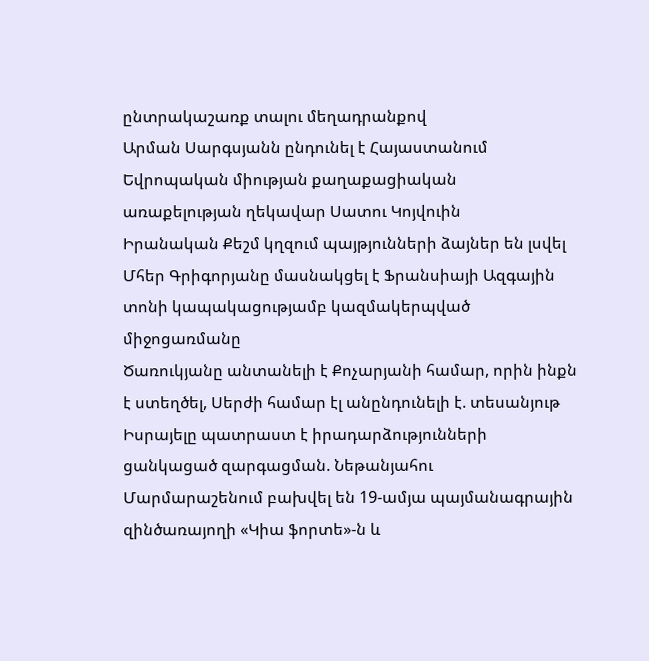ընտրակաշառք տալու մեղադրանքով
Արման Սարգսյանն ընդունել է Հայաստանում Եվրոպական միության քաղաքացիական առաքելության ղեկավար Սատու Կոյվուին
Իրանական Քեշմ կղզում պայթյունների ձայներ են լսվել
Մհեր Գրիգորյանը մասնակցել է Ֆրանսիայի Ազգային տոնի կապակացությամբ կազմակերպված միջոցառմանը
Ծառուկյանը անտանելի է Քոչարյանի համար, որին ինքն է ստեղծել, Սերժի համար էլ անընդունելի է. տեսանյութ
Իսրայելը պատրաստ է իրադարձությունների ցանկացած զարգացման. Նեթանյահու
Մարմարաշենում բախվել են 19-ամյա պայմանագրային զինծառայողի «Կիա ֆորտե»-ն և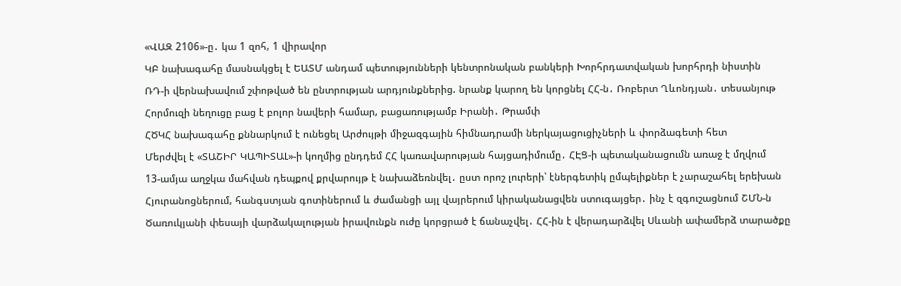«ՎԱԶ 2106»-ը․ կա 1 զոհ, 1 վիրավոր
ԿԲ նախագահը մասնակցել է ԵԱՏՄ անդամ պետությունների կենտրոնական բանկերի Խորհրդատվական խորհրդի նիստին
ՌԴ-ի վերնախավում շփոթված են ընտրության արդյունքներից. նրանք կարող են կորցնել ՀՀ-ն․ Ռոբերտ Ղևոնդյան․ տեսանյութ
Հորմուզի նեղուցը բաց է բոլոր նավերի համար, բացառությամբ Իրանի․ Թրամփ
ՀԾԿՀ նախագահը քննարկում է ունեցել Արժույթի միջազգային հիմնադրամի ներկայացուցիչների և փորձագետի հետ
Մերժվել է «ՏԱՇԻՐ ԿԱՊԻՏԱԼ»-ի կողմից ընդդեմ ՀՀ կառավարության հայցադիմումը․ ՀԷՑ-ի պետականացումն առաջ է մղվում
13-ամյա աղջկա մահվան դեպքով քրվարույթ է նախաձեռնվել․ ըստ որոշ լուրերի՝ էներգետիկ ըմպելիքներ է չարաշահել երեխան
Հյուրանոցներում, հանգստյան գոտիներում և ժամանցի այլ վայրերում կիրականացվեն ստուգայցեր․ ինչ է զգուշացնում ՇՄՆ-ն
Ծառուկյանի փեսայի վարձակալության իրավունքն ուժը կորցրած է ճանաչվել․ ՀՀ-ին է վերադարձվել Սևանի ափամերձ տարածքը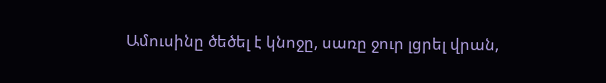Ամուսինը ծեծել է կնոջը, սառը ջուր լցրել վրան,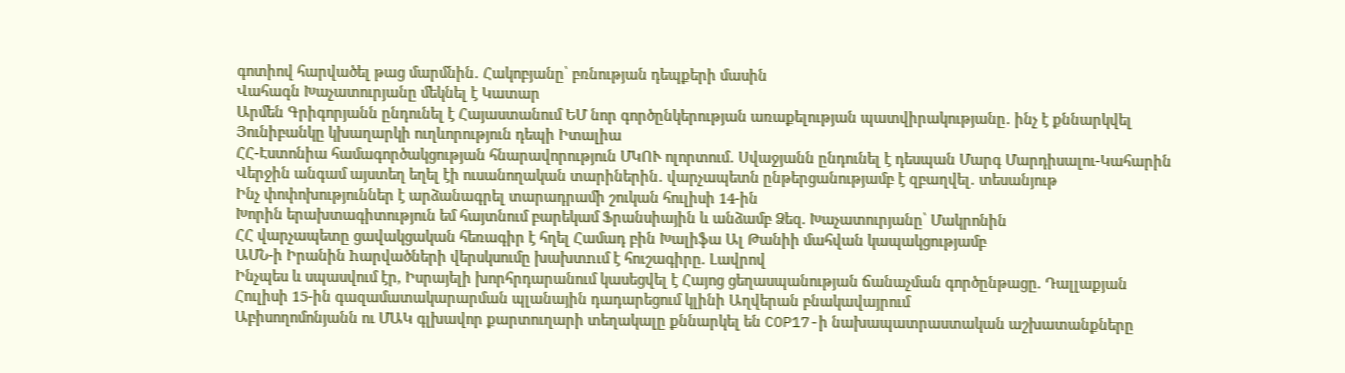գոտիով հարվածել թաց մարմնին․ Հակոբյանը՝ բռնության դեպքերի մասին
Վահագն Խաչատուրյանը մեկնել է Կատար
Արմեն Գրիգորյանն ընդունել է Հայաստանում ԵՄ նոր գործընկերության առաքելության պատվիրակությանը․ ինչ է քննարկվել
Յունիբանկը կխաղարկի ուղևորություն դեպի Իտալիա
ՀՀ-Էստոնիա համագործակցության հնարավորություն ՄԿՈՒ ոլորտում․ Սվաջյանն ընդունել է դեսպան Մարգ Մարդիսալու-Կահարին
Վերջին անգամ այստեղ եղել էի ուսանողական տարիներին․ վարչապետն ընթերցանությամբ է զբաղվել․ տեսանյութ
Ինչ փոփոխություններ է արձանագրել տարադրամի շուկան հուլիսի 14-ին
Խորին երախտագիտություն եմ հայտնում բարեկամ Ֆրանսիային և անձամբ Ձեզ. Խաչատուրյանը՝ Մակրոնին
ՀՀ վարչապետը ցավակցական հեռագիր է հղել Համադ բին Խալիֆա Ալ Թանիի մահվան կապակցությամբ
ԱՄՆ-ի Իրանին hարվածների վերսկսումը խախտnւմ է հուշագիրը. Լավրով
Ինչպես և սպասվում էր, Իսրայելի խորհրդարանում կասեցվել է Հայոց ցեղասպանության ճանաչման գործընթացը. Դալլաքյան
Հուլիսի 15-ին գազամատակարարման պլանային դադարեցում կլինի Աղվերան բնակավայրում
Աբիսողոմոնյանն ու ՄԱԿ գլխավոր քարտուղարի տեղակալը քննարկել են COP17-ի նախապատրաստական աշխատանքները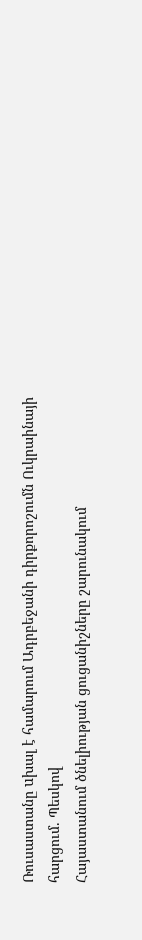Ռուսաստանը uխալ է համարում Ադրբեջանի դիրքորոշումն Ուկրաինայի հարցում. Պեսկով
Հայաստանում ծնելիության ցուցանիշները շարունակում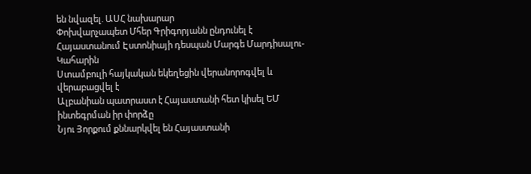են նվազել. ԱՍՀ նախարար
Փոխվարչապետ Մհեր Գրիգորյանն ընդունել է Հայաստանում Էստոնիայի դեսպան Մարգե Մարդիսալու-Կահարին
Ստամբուլի հայկական եկեղեցին վերանորոգվել և վերաբացվել է
Ալբանիան պատրաստ է Հայաստանի հետ կիսել ԵՄ ինտեգրման իր փորձը
Նյու Յորքում քննարկվել են Հայաստանի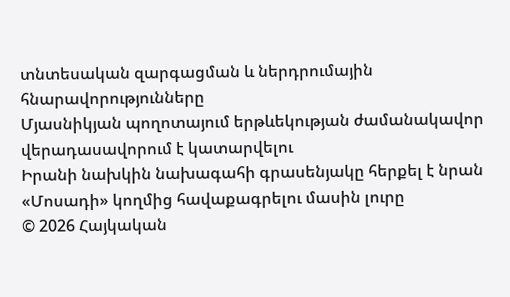տնտեսական զարգացման և ներդրումային հնարավորությունները
Մյասնիկյան պողոտայում երթևեկության ժամանակավոր վերադասավորում է կատարվելու
Իրանի նախկին նախագահի գրասենյակը հերքել է նրան «Մոսադի» կողմից հավաքագրելու մասին լուրը
© 2026 Հայկական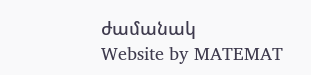ժամանակ
Website by MATEMAT